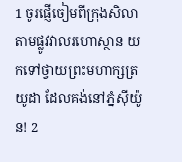1 ចូរផ្ញើចៀមពីក្រុងសិលាតាមផ្លូវវាលរហោស្ថាន យកទៅថ្វាយព្រះមហាក្សត្រយូដា ដែលគង់នៅភ្នំស៊ីយ៉ូន! 2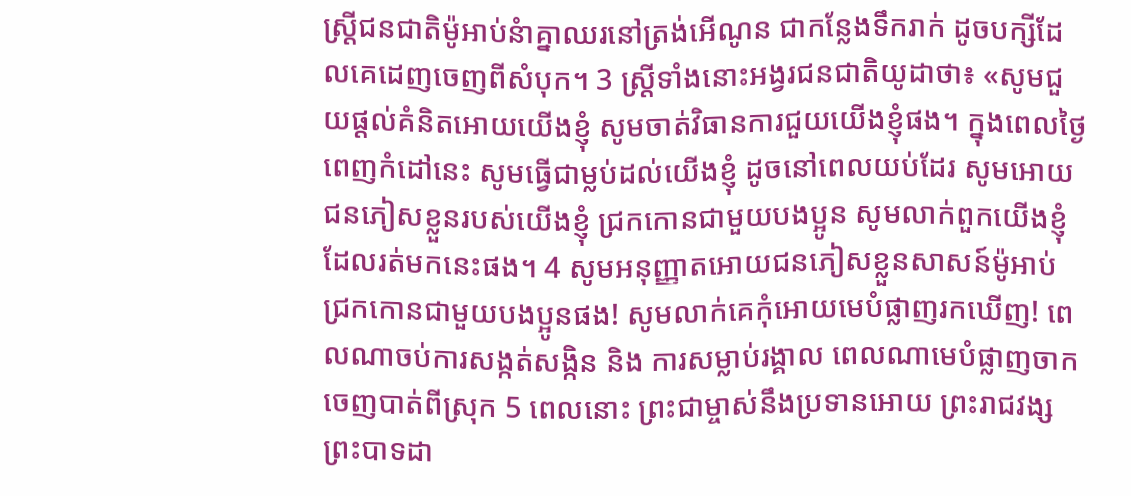ស្ត្រីជនជាតិម៉ូអាប់នំាគ្នាឈរនៅត្រង់អើណូន ជាកន្លែងទឹករាក់ ដូចបក្សីដែលគេដេញចេញពីសំបុក។ 3 ស្ត្រីទាំងនោះអង្វរជនជាតិយូដាថា៖ «សូមជួយផ្តល់គំនិតអោយយើងខ្ញុំ សូមចាត់វិធានការជួយយើងខ្ញុំផង។ ក្នុងពេលថ្ងៃពេញកំដៅនេះ សូមធ្វើជាម្លប់ដល់យើងខ្ញុំ ដូចនៅពេលយប់ដែរ សូមអោយជនភៀសខ្លួនរបស់យើងខ្ញុំ ជ្រកកោនជាមួយបងប្អូន សូមលាក់ពួកយើងខ្ញុំដែលរត់មកនេះផង។ 4 សូមអនុញ្ញាតអោយជនភៀសខ្លួនសាសន៍ម៉ូអាប់ ជ្រកកោនជាមួយបងប្អូនផង! សូមលាក់គេកុំអោយមេបំផ្លាញរកឃើញ! ពេលណាចប់ការសង្កត់សង្កិន និង ការសម្លាប់រង្គាល ពេលណាមេបំផ្លាញចាកចេញបាត់ពីស្រុក 5 ពេលនោះ ព្រះជាម្ចាស់នឹងប្រទានអោយ ព្រះរាជវង្សព្រះបាទដា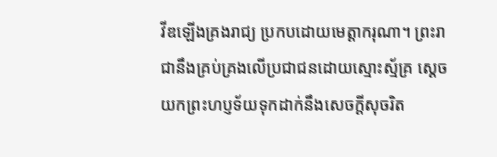វីឌឡើងគ្រងរាជ្យ ប្រកបដោយមេត្តាករុណា។ ព្រះរាជានឹងគ្រប់គ្រងលើប្រជាជនដោយស្មោះស្ម័គ្រ ស្តេចយកព្រះហប្ញទ័យទុកដាក់នឹងសេចក្តីសុចរិត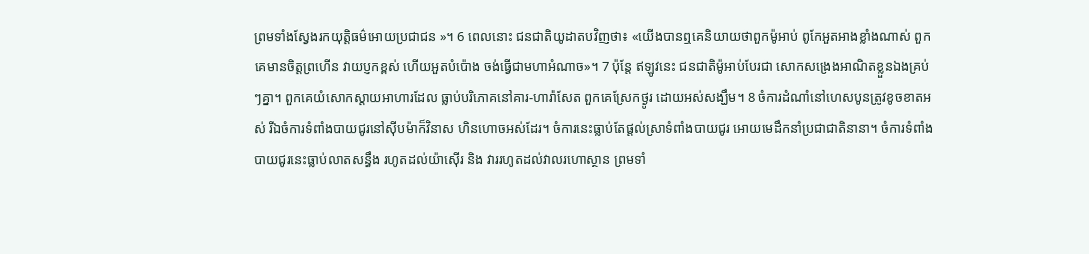ព្រមទាំងស្វែងរកយុត្តិធម៌អោយប្រជាជន »។ 6 ពេលនោះ ជនជាតិយូដាតបវិញថា៖ «យើងបានឮគេនិយាយថាពួកម៉ូអាប់ ពូកែអួតអាងខ្លាំងណាស់ ពួកគេមានចិត្តព្រហើន វាយប្ញកខ្ពស់ ហើយអួតបំប៉ោង ចង់ធ្វើជាមហាអំណាច»។ 7 ប៉ុន្តែ ឥឡូវនេះ ជនជាតិម៉ូអាប់បែរជា សោកសង្រេងអាណិតខ្លួនឯងគ្រប់ៗគ្នា។ ពួកគេយំសោកស្តាយអាហារដែល ធ្លាប់បរិភោគនៅគារ-ហារ៉ាសែត ពួកគេស្រែកថ្ងូរ ដោយអស់សង្ឃឹម។ 8 ចំការដំណាំនៅហេសបូនត្រូវខូចខាតអស់ រីឯចំការទំពាំងបាយជូរនៅស៊ីបម៉ាក៏វិនាស ហិនហោចអស់ដែរ។ ចំការនេះធ្លាប់តែផ្តល់ស្រាទំពាំងបាយជូរ អោយមេដឹកនាំប្រជាជាតិនានា។ ចំការទំពាំងបាយជូរនេះធ្លាប់លាតសន្ធឹង រហូតដល់យ៉ាស៊ើរ និង វាររហូតដល់វាលរហោស្ថាន ព្រមទាំ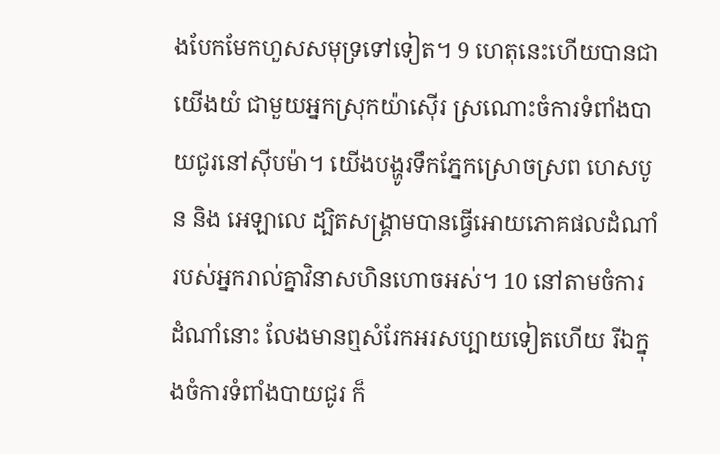ងបែកមែកហួសសមុទ្រទៅទៀត។ 9 ហេតុនេះហើយបានជាយើងយំ ជាមួយអ្នកស្រុកយ៉ាស៊ើរ ស្រណោះចំការទំពាំងបាយជូរនៅស៊ីបម៉ា។ យើងបង្ហូរទឹកភ្នែកស្រោចស្រព ហេសបូន និង អេឡាលេ ដ្បិតសង្គ្រាមបានធ្វើអោយភោគផលដំណាំ របស់អ្នករាល់គ្នាវិនាសហិនហោចអស់។ 10 នៅតាមចំការដំណាំនោះ លែងមានឮសំរែកអរសប្បាយទៀតហើយ រីឯក្នុងចំការទំពាំងបាយជូរ ក៏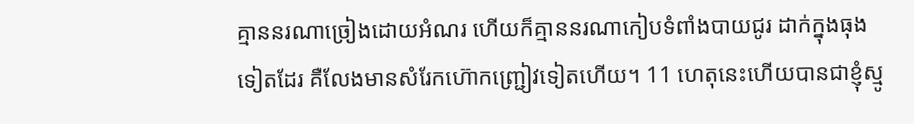គ្មាននរណាច្រៀងដោយអំណរ ហើយក៏គ្មាននរណាកៀបទំពាំងបាយជូរ ដាក់ក្នុងធុងទៀតដែរ គឺលែងមានសំរែកហ៊ោកញ្ជ្រៀវទៀតហើយ។ 11 ហេតុនេះហើយបានជាខ្ញុំស្មូ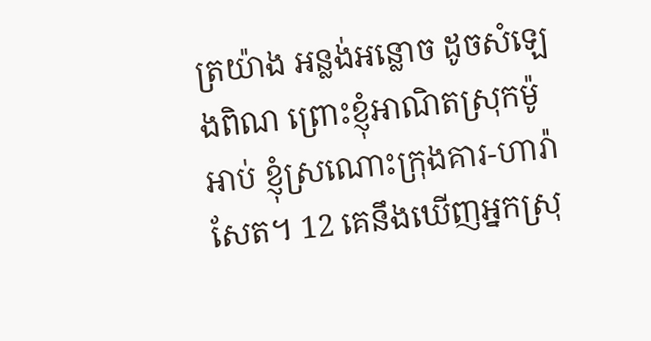ត្រយ៉ាង អន្លង់អន្លោច ដូចសំឡេងពិណ ព្រោះខ្ញុំអាណិតស្រុកម៉ូអាប់ ខ្ញុំស្រណោះក្រុងគារ-ហារ៉ាសែត។ 12 គេនឹងឃើញអ្នកស្រុ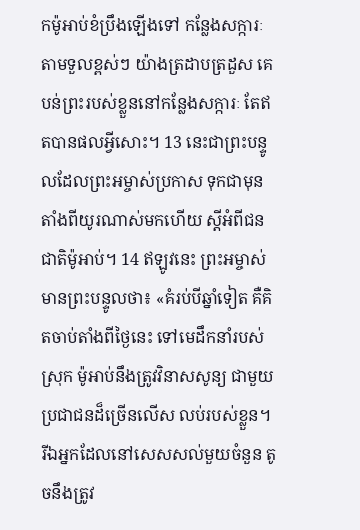កម៉ូអាប់ខំប្រឹងឡើងទៅ កន្លែងសក្ការៈតាមទួលខ្ពស់ៗ យ៉ាងត្រដាបត្រដួស គេបន់ព្រះរបស់ខ្លួននៅកន្លែងសក្ការៈ តែឥតបានផលអ្វីសោះ។ 13 នេះជាព្រះបន្ទូលដែលព្រះអម្ចាស់ប្រកាស ទុកជាមុន តាំងពីយូរណាស់មកហើយ ស្តីអំពីជនជាតិម៉ូអាប់។ 14 ឥឡូវនេះ ព្រះអម្ចាស់មានព្រះបន្ទូលថា៖ «គំរប់បីឆ្នាំទៀត គឺគិតចាប់តាំងពីថ្ងៃនេះ ទៅមេដឹកនាំរបស់ស្រុក ម៉ូអាប់នឹងត្រូវវិនាសសូន្យ ជាមួយប្រជាជនដ៏ច្រើនលើស លប់របស់ខ្លួន។ រីឯអ្នកដែលនៅសេសសល់មួយចំនួន តូចនឹងត្រូវ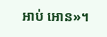អាប់ អោន»។